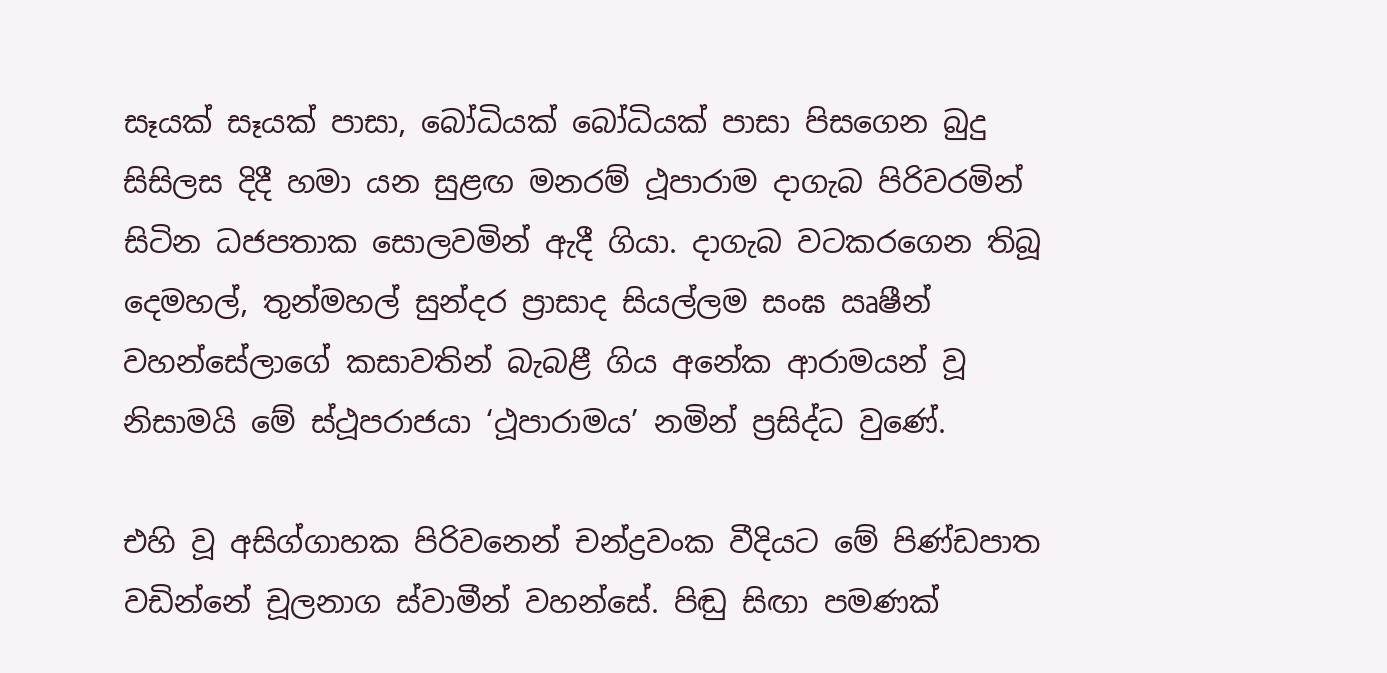සෑයක් සෑයක් පාසා, බෝධියක් බෝධියක් පාසා පිසගෙන බුදු සිසිලස දිදී හමා යන සුළඟ මනරම් ථූපාරාම දාගැබ පිරිවරමින් සිටින ධජපතාක සොලවමින් ඇදී ගියා. දාගැබ වටකරගෙන තිබූ දෙමහල්, තුන්මහල් සුන්දර ප්‍රාසාද සියල්ලම සංඝ ඍෂීන් වහන්සේලාගේ කසාවතින් බැබළී ගිය අනේක ආරාමයන් වූ නිසාමයි මේ ස්ථූපරාජයා ‘ථූපාරාමය’ නමින් ප්‍රසිද්ධ වුණේ.

එහි වූ අසිග්ගාහක පිරිවනෙන් චන්ද්‍රවංක වීදියට මේ පිණ්ඩපාත වඩින්නේ චූලනාග ස්වාමීන් වහන්සේ. පිඬු සිඟා පමණක්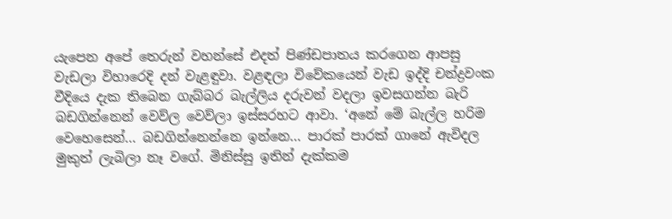යැපෙන අපේ තෙරුන් වහන්සේ එදත් පිණ්ඩපාතය කරගෙන ආපසු වැඩලා විහාරෙදි දන් වැළඳුවා. වළඳලා විවේකයෙන් වැඩ ඉද්දි චන්ද්‍රවංක වීදියෙ දැක තිබෙන ගැබ්බර බැල්ලිය දරුවන් වදලා ඉවසගන්න බැරි බඩගින්නෙන් වෙව්ල වෙව්ලා ඉස්සරහට ආවා. ‘අනේ මේ බැල්ල හරිම වෙහෙසෙන්… බඩගින්නෙන්නෙ ඉන්නෙ… පාරක් පාරක් ගානේ ඇවිදල මුකුත් ලැබිලා නෑ වගේ. මිනිස්සු ඉතින් දැක්කම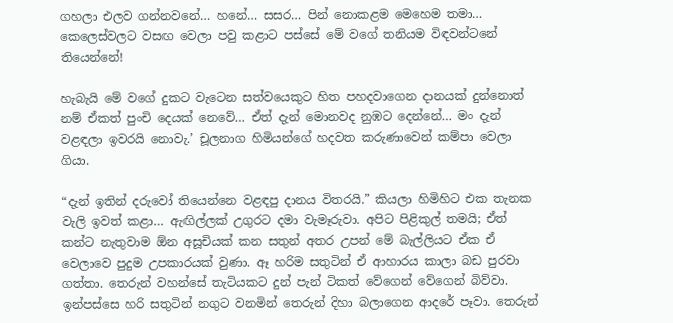ගහලා එලව ගන්නවනේ… හනේ… සසර… පින් නොකළම මෙහෙම තමා… කෙලෙස්වලට වසඟ වෙලා පවු කළාට පස්සේ මේ වගේ තනියම විඳවන්ටනේ තියෙන්නේ!

හැබැයි මේ වගේ දුකට වැටෙන සත්වයෙකුට හිත පහදවාගෙන දානයක් දුන්නොත් නම් ඒකත් පුංචි දෙයක් නෙවේ… ඒත් දැන් මොනවද නුඹට දෙන්නේ… මං දැන් වළඳලා ඉවරයි නොවැ.’ චූලනාග හිමියන්ගේ හදවත කරුණාවෙන් කම්පා වෙලා ගියා.

“දැන් ඉතින් දරුවෝ තියෙන්නෙ වළඳපු දානය විතරයි.” කියලා හිමිහිට එක තැනක වැලි ඉවත් කළා… ඇඟිල්ලක් උගුරට දමා වැමෑරුවා. අපිට පිළිකුල් තමයි; ඒත් කන්ට නැතුවාම ඕන අසූචියක් කන සතුන් අතර උපන් මේ බැල්ලියට ඒක ඒ වෙලාවෙ පුදුම උපකාරයක් වුණා. ඈ හරිම සතුටින් ඒ ආහාරය කාලා බඩ පුරවා ගත්තා. තෙරුන් වහන්සේ තැටියකට දුන් පැන් ටිකත් වේගෙන් වේගෙන් බිව්වා. ඉන්පස්සෙ හරි සතුටින් නගුට වනමින් තෙරුන් දිහා බලාගෙන ආදරේ පෑවා. තෙරුන්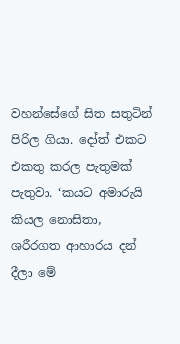වහන්සේගේ සිත සතුටින් පිරිල ගියා. දෝත් එකට එකතු කරල පැතුමක් පැතුවා. ‘කයට අමාරුයි කියල නොසිතා, ශරීරගත ආහාරය දන් දීලා මේ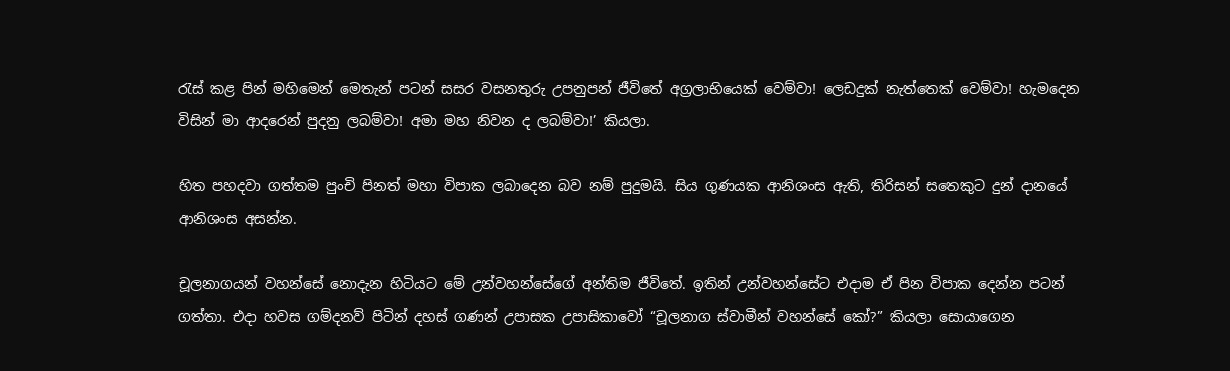රැස් කළ පින් මහිමෙන් මෙතැන් පටන් සසර වසනතුරු උපනුපන් ජීවිතේ අග්‍රලාභියෙක් වෙම්වා! ලෙඩදුක් නැත්තෙක් වෙම්වා! හැමදෙන විසින් මා ආදරෙන් පුදනු ලබම්වා! අමා මහ නිවන ද ලබම්වා!’ කියලා.

හිත පහදවා ගත්තම පුංචි පිනත් මහා විපාක ලබාදෙන බව නම් පුදුමයි. සිය ගුණයක ආනිශංස ඇති, තිරිසන් සතෙකුට දුන් දානයේ ආනිශංස අසන්න.

චූලනාගයන් වහන්සේ නොදැන හිටියට මේ උන්වහන්සේගේ අන්තිම ජීවිතේ. ඉතින් උන්වහන්සේට එදාම ඒ පින විපාක දෙන්න පටන් ගත්තා. එදා හවස ගම්දනව් පිටින් දහස් ගණන් උපාසක උපාසිකාවෝ “චූලනාග ස්වාමීන් වහන්සේ කෝ?” කියලා සොයාගෙන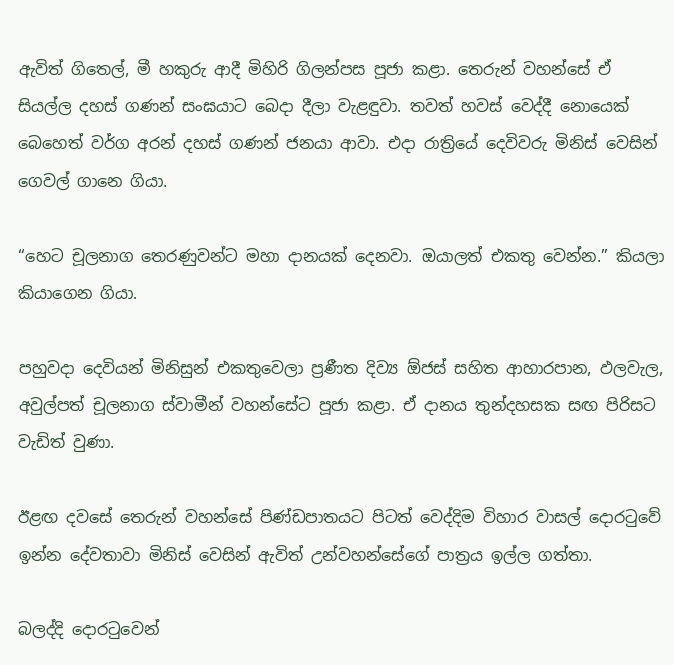ඇවිත් ගිතෙල්, මී හකුරු ආදී මිහිරි ගිලන්පස පූජා කළා. තෙරුන් වහන්සේ ඒ සියල්ල දහස් ගණන් සංඝයාට බෙදා දීලා වැළඳුවා. තවත් හවස් වෙද්දී නොයෙක් බෙහෙත් වර්ග අරන් දහස් ගණන් ජනයා ආවා. එදා රාත්‍රියේ දෙවිවරු මිනිස් වෙසින් ගෙවල් ගානෙ ගියා.

“හෙට චූලනාග තෙරණුවන්ට මහා දානයක් දෙනවා. ඔයාලත් එකතු වෙන්න.” කියලා කියාගෙන ගියා.

පහුවදා දෙවියන් මිනිසුන් එකතුවෙලා ප්‍රණීත දිව්‍ය ඕජස් සහිත ආහාරපාන, ඵලවැල, අවුල්පත් චූලනාග ස්වාමීන් වහන්සේට පූජා කළා. ඒ දානය තුන්දහසක සඟ පිරිසට වැඩිත් වුණා.

ඊළඟ දවසේ තෙරුන් වහන්සේ පිණ්ඩපාතයට පිටත් වෙද්දිම විහාර වාසල් දොරටුවේ ඉන්න දේවතාවා මිනිස් වෙසින් ඇවිත් උන්වහන්සේගේ පාත්‍රය ඉල්ල ගත්තා.

බලද්දි දොරටුවෙන්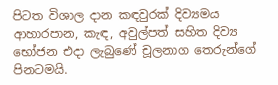පිටත විශාල දාන කඳවුරක් දිව්‍යමය ආහාරපාන, කැඳ, අවුල්පත් සහිත දිව්‍ය භෝජන එදා ලැබුණේ චූලනාග තෙරුන්ගේ පිනටමයි.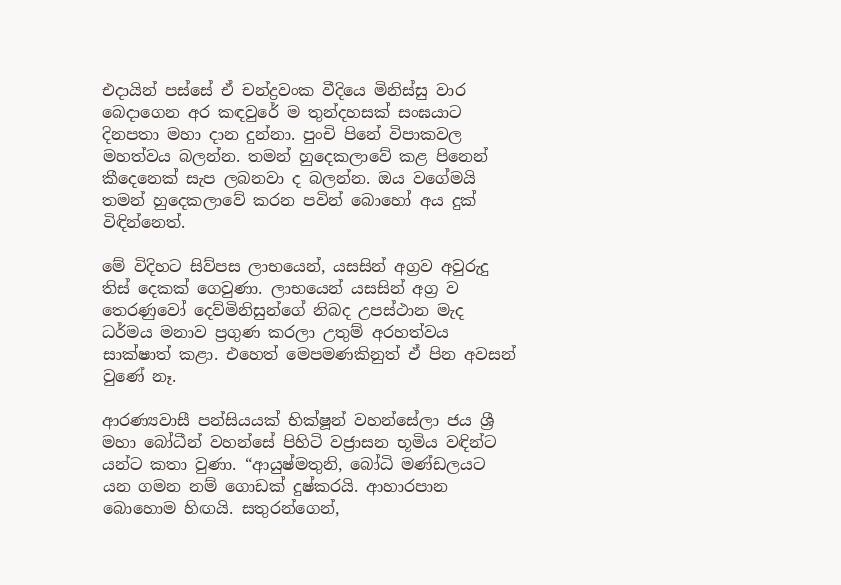එදායින් පස්සේ ඒ චන්ද්‍රවංක වීදියෙ මිනිස්සු වාර බෙදාගෙන අර කඳවුරේ ම තුන්දහසක් සංඝයාට දිනපතා මහා දාන දුන්නා. පුංචි පිනේ විපාකවල මහත්වය බලන්න. තමන් හුදෙකලාවේ කළ පිනෙන් කීදෙනෙක් සැප ලබනවා ද බලන්න. ඔය වගේමයි තමන් හුදෙකලාවේ කරන පවින් බොහෝ අය දුක් විඳින්නෙත්.

මේ විදිහට සිව්පස ලාභයෙන්, යසසින් අග්‍රව අවුරුදු තිස් දෙකක් ගෙවුණා. ලාභයෙන් යසසින් අග්‍ර ව තෙරණුවෝ දෙව්මිනිසුන්ගේ නිබද උපස්ථාන මැද ධර්මය මනාව ප්‍රගුණ කරලා උතුම් අරහත්වය සාක්ෂාත් කළා. එහෙත් මෙපමණකිනුත් ඒ පින අවසන් වුණේ නෑ.

ආරණ්‍යවාසී පන්සියයක් භික්ෂූන් වහන්සේලා ජය ශ්‍රී මහා බෝධීන් වහන්සේ පිහිටි වජ්‍රාසන භූමිය වඳින්ට යන්ට කතා වුණා. “ආයුෂ්මතුනි, බෝධි මණ්ඩලයට යන ගමන නම් ගොඩක් දුෂ්කරයි. ආහාරපාන බොහොම හිඟයි. සතුරන්ගෙන්,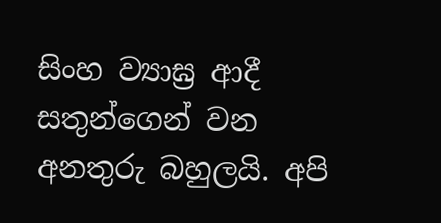සිංහ ව්‍යාඝ්‍ර ආදී සතුන්ගෙන් වන අනතුරු බහුලයි. අපි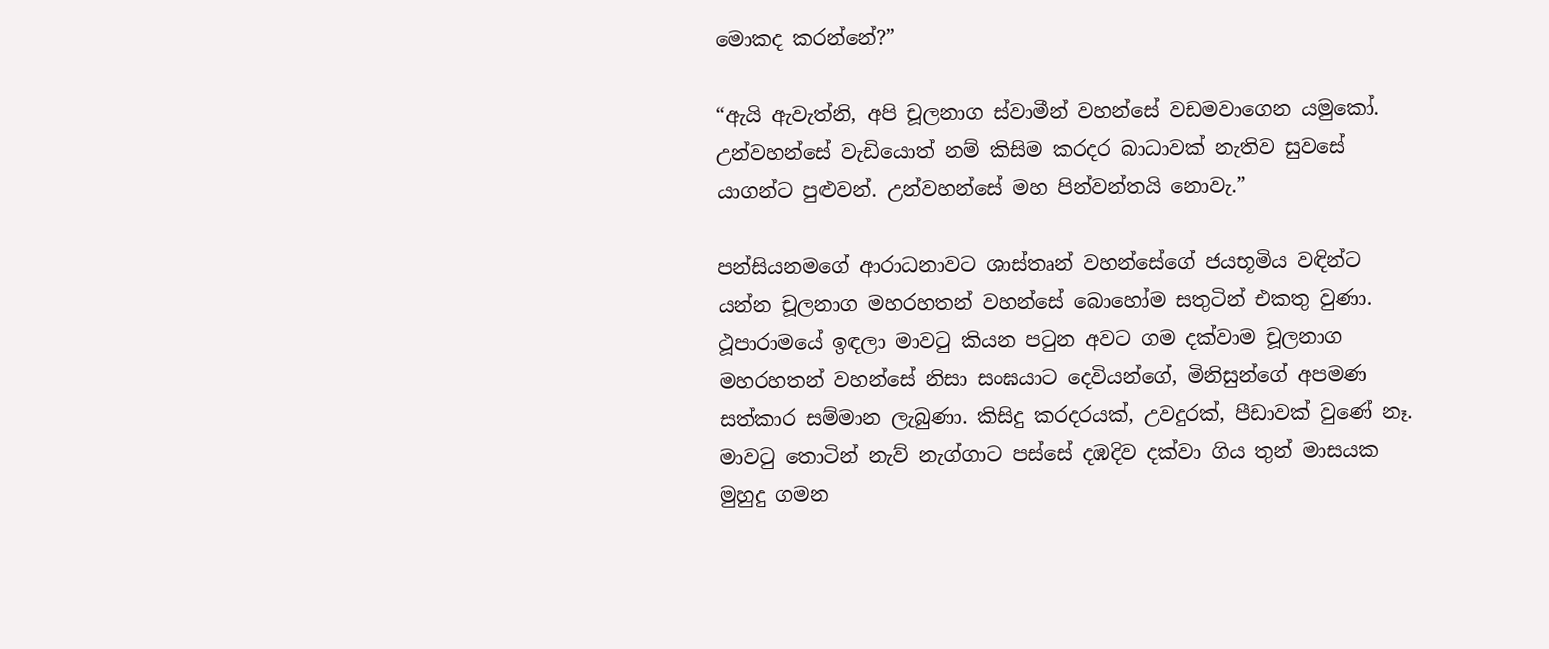මොකද කරන්නේ?”

“ඇයි ඇවැත්නි, අපි චූලනාග ස්වාමීන් වහන්සේ වඩමවාගෙන යමුකෝ. උන්වහන්සේ වැඩියොත් නම් කිසිම කරදර බාධාවක් නැතිව සුවසේ යාගන්ට පුළුවන්. උන්වහන්සේ මහ පින්වන්තයි නොවැ.”

පන්සියනමගේ ආරාධනාවට ශාස්තෘන් වහන්සේගේ ජයභූමිය වඳින්ට යන්න චූලනාග මහරහතන් වහන්සේ බොහෝම සතුටින් එකතු වුණා. ථූපාරාමයේ ඉඳලා මාවටු කියන පටුන අවට ගම දක්වාම චූලනාග මහරහතන් වහන්සේ නිසා සංඝයාට දෙවියන්ගේ, මිනිසුන්ගේ අපමණ සත්කාර සම්මාන ලැබුණා. කිසිදු කරදරයක්, උවදුරක්, පීඩාවක් වුණේ නෑ. මාවටු තොටින් නැව් නැග්ගාට පස්සේ දඹදිව දක්වා ගිය තුන් මාසයක මුහුදු ගමන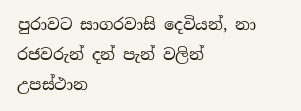පුරාවට සාගරවාසි දෙවියන්, නා රජවරුන් දන් පැන් වලින් උපස්ථාන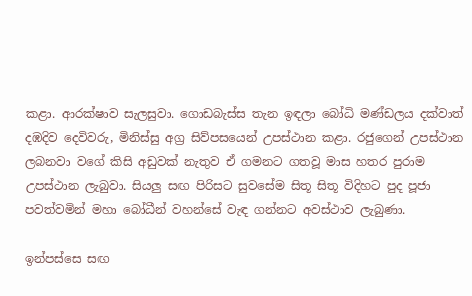කළා. ආරක්ෂාව සැලසුවා. ගොඩබැස්ස තැන ඉඳලා බෝධි මණ්ඩලය දක්වාත් දඹදිව දෙවිවරු, මිනිස්සු අග්‍ර සිව්පසයෙන් උපස්ථාන කළා. රජුගෙන් උපස්ථාන ලබනවා වගේ කිසි අඩුවක් නැතුව ඒ ගමනට ගතවූ මාස හතර පුරාම උපස්ථාන ලැබුවා. සියලු සඟ පිරිසට සුවසේම සිතූ සිතූ විදිහට පුද පූජා පවත්වමින් මහා බෝධීන් වහන්සේ වැඳ ගන්නට අවස්ථාව ලැබුණා.

ඉන්පස්සෙ සඟ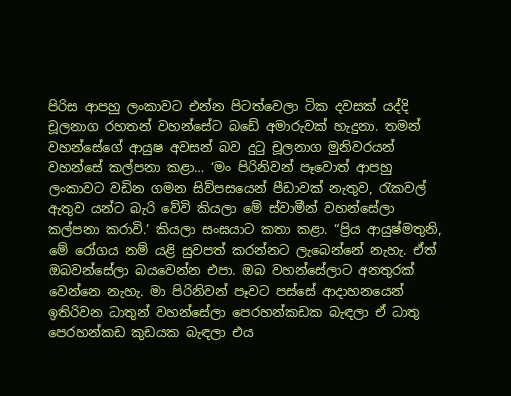පිරිස ආපහු ලංකාවට එන්න පිටත්වෙලා ටික දවසක් යද්දි චූලනාග රහතන් වහන්සේට බඩේ අමාරුවක් හැදුනා. තමන් වහන්සේගේ ආයුෂ අවසන් බව දුටු චූලනාග මුනිවරයන් වහන්සේ කල්පනා කළා… ‘මං පිරිනිවන් පෑවොත් ආපහු ලංකාවට වඩින ගමන සිව්පසයෙන් පීඩාවක් නැතුව, රැකවල් ඇතුව යන්ට බැරි වේවි කියලා මේ ස්වාමීන් වහන්සේලා කල්පනා කරාවි.’ කියලා සංඝයාට කතා කළා. “ප්‍රිය ආයුෂ්මතුනි, මේ රෝගය නම් යළි සුවපත් කරන්නට ලැබෙන්නේ නැහැ. ඒත් ඔබවන්සේලා බයවෙන්න එපා. ඔබ වහන්සේලාට අනතුරක් වෙන්නෙ නැහැ. මා පිරිනිවන් පෑවට පස්සේ ආදාහනයෙන් ඉතිරිවන ධාතුන් වහන්සේලා පෙරහන්කඩක බැඳලා ඒ ධාතු පෙරහන්කඩ කුඩයක බැඳලා එය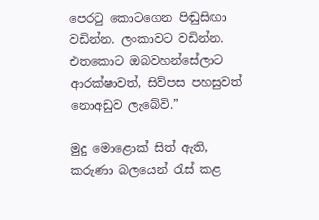පෙරටු කොටගෙන පිඬුසිඟා වඩින්න. ලංකාවට වඩින්න. එතකොට ඔබවහන්සේලාට ආරක්ෂාවත්, සිව්පස පහසුවත් නොඅඩුව ලැබේවි.”

මුදු මොළොක් සිත් ඇති, කරුණා බලයෙන් රැස් කළ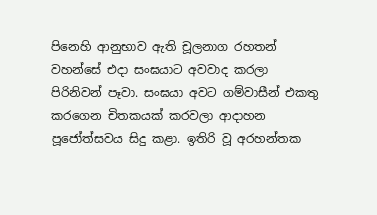පිනෙහි ආනුභාව ඇති චූලනාග රහතන් වහන්සේ එදා සංඝයාට අවවාද කරලා පිරිනිවන් පෑවා. සංඝයා අවට ගම්වාසීන් එකතු කරගෙන චිතකයක් කරවලා ආදාහන පූජෝත්සවය සිදු කළා. ඉතිරි වූ අරහන්තක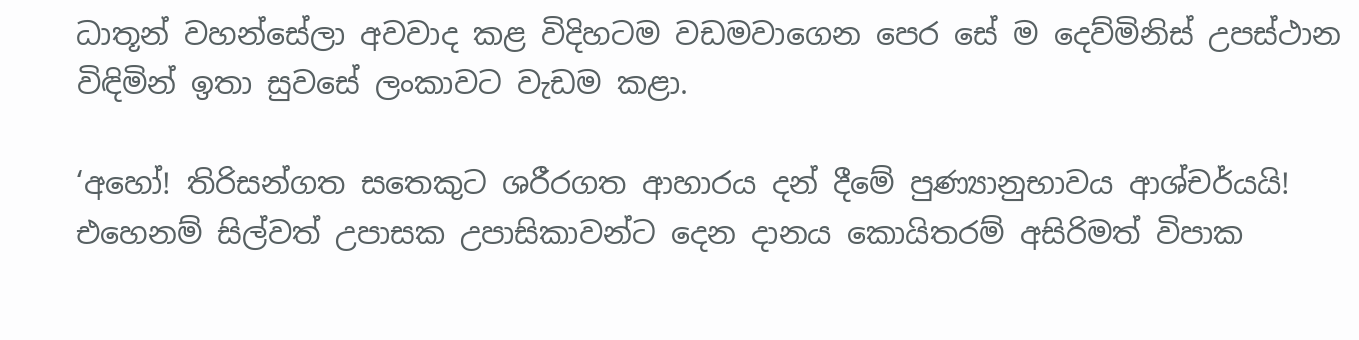ධාතූන් වහන්සේලා අවවාද කළ විදිහටම වඩමවාගෙන පෙර සේ ම දෙව්මිනිස් උපස්ථාන විඳිමින් ඉතා සුවසේ ලංකාවට වැඩම කළා.

‘අහෝ! තිරිසන්ගත සතෙකුට ශරීරගත ආහාරය දන් දීමේ පුණ්‍යානුභාවය ආශ්චර්යයි! එහෙනම් සිල්වත් උපාසක උපාසිකාවන්ට දෙන දානය කොයිතරම් අසිරිමත් විපාක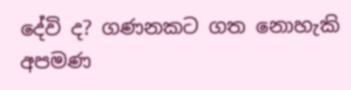දේවි ද? ගණනකට ගත නොහැකි අපමණ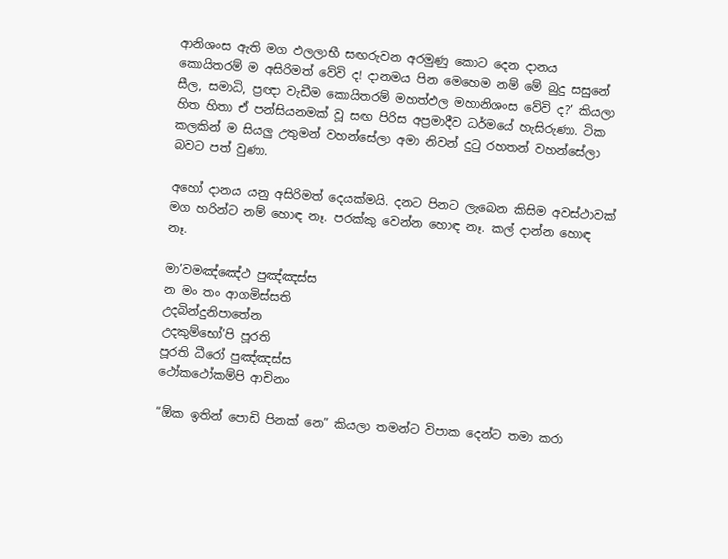ආනිශංස ඇති මග ඵලලාභී සඟරුවන අරමුණු කොට දෙන දානය කොයිතරම් ම අසිරිමත් වේවි ද! දානමය පින මෙහෙම නම් මේ බුදු සසුනේ සීල, සමාධි, ප්‍රඥා වැඩීම කොයිතරම් මහත්ඵල මහානිශංස වේවි ද?’ කියලා හිත හිතා ඒ පන්සියනමක් වූ සඟ පිරිස අප්‍රමාදීව ධර්මයේ හැසිරුණා. ටික කලකින් ම සියලු උතුමන් වහන්සේලා අමා නිවන් දුටු රහතන් වහන්සේලා බවට පත් වුණා.

අහෝ දානය යනු අසිරිමත් දෙයක්මයි. දනට පිනට ලැබෙන කිසිම අවස්ථාවක් මග හරින්ට නම් හොඳ නෑ. පරක්කු වෙන්න හොඳ නෑ. කල් දාන්න හොඳ නෑ.

මා’වමඤ්ඤේථ පුඤ්ඤස්ස
න මං තං ආගමිස්සති
උදබින්දුනිපාතේන
උදකුම්භෝ’පි පූරති
පූරති ධීරෝ පුඤ්ඤස්ස
ථෝකථෝකම්පි ආචිනං

“ඕක ඉතින් පොඩි පිනක් නෙ” කියලා තමන්ට විපාක දෙන්ට තමා කරා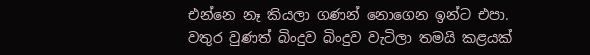එන්නෙ නෑ කියලා ගණන් නොගෙන ඉන්ට එපා. වතුර වුණත් බිංදුව බිංදුව වැටිලා තමයි කළයක්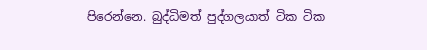පිරෙන්නෙ. බුද්ධිමත් පුද්ගලයාත් ටික ටික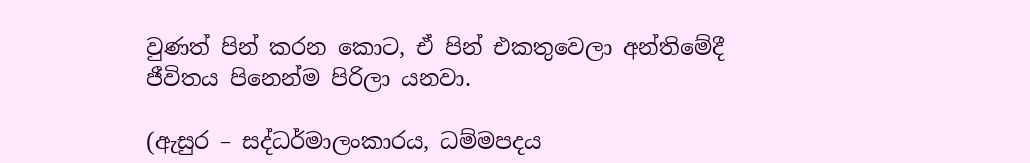වුණත් පින් කරන කොට, ඒ පින් එකතුවෙලා අන්තිමේදී ජීවිතය පිනෙන්ම පිරිලා යනවා.

(ඇසුර – සද්ධර්මාලංකාරය, ධම්මපදය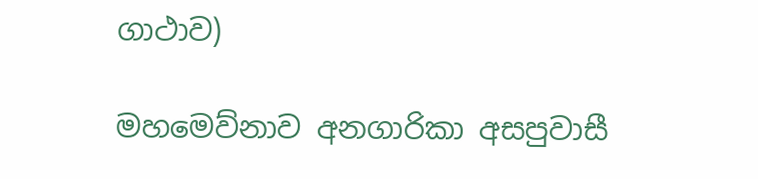ගාථාව)

මහමෙව්නාව අනගාරිකා අසපුවාසී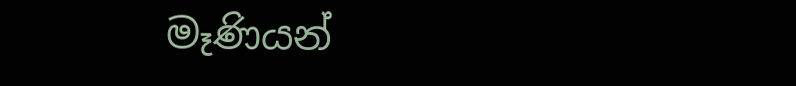මෑණියන්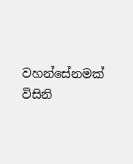වහන්සේනමක් විසිනි